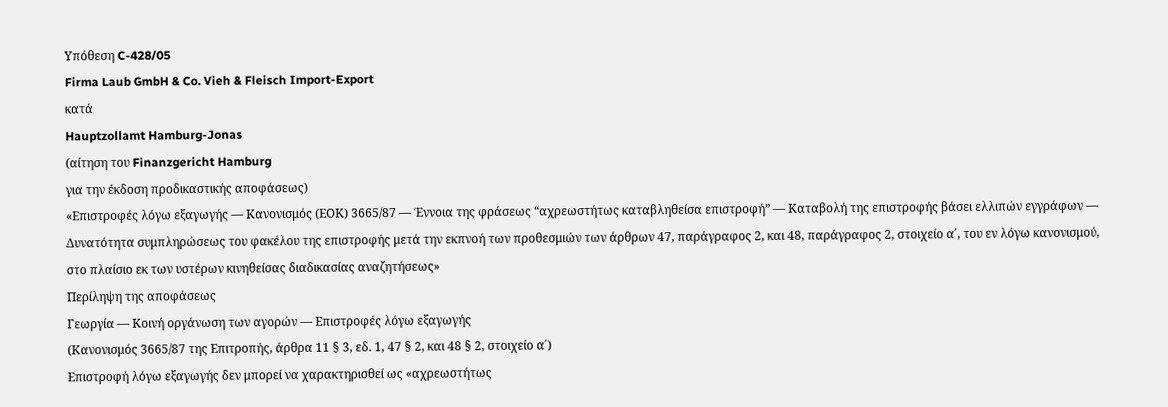Υπόθεση C-428/05
Firma Laub GmbH & Co. Vieh & Fleisch Import-Export
κατά
Hauptzollamt Hamburg-Jonas
(αίτηση του Finanzgericht Hamburg
για την έκδοση προδικαστικής αποφάσεως)
«Επιστροφές λόγω εξαγωγής — Κανονισμός (ΕΟΚ) 3665/87 — Έννοια της φράσεως “αχρεωστήτως καταβληθείσα επιστροφή” — Καταβολή της επιστροφής βάσει ελλιπών εγγράφων — Δυνατότητα συμπληρώσεως του φακέλου της επιστροφής μετά την εκπνοή των προθεσμιών των άρθρων 47, παράγραφος 2, και 48, παράγραφος 2, στοιχείο α΄, του εν λόγω κανονισμού, στο πλαίσιο εκ των υστέρων κινηθείσας διαδικασίας αναζητήσεως»
Περίληψη της αποφάσεως
Γεωργία — Κοινή οργάνωση των αγορών — Επιστροφές λόγω εξαγωγής
(Κανονισμός 3665/87 της Επιτροπής, άρθρα 11 § 3, εδ. 1, 47 § 2, και 48 § 2, στοιχείο α΄)
Επιστροφή λόγω εξαγωγής δεν μπορεί να χαρακτηρισθεί ως «αχρεωστήτως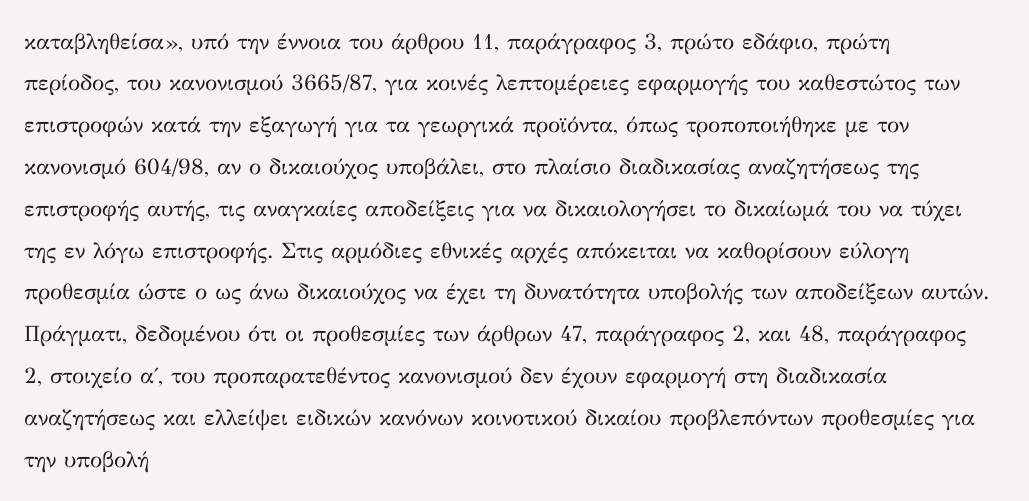καταβληθείσα», υπό την έννοια του άρθρου 11, παράγραφος 3, πρώτο εδάφιο, πρώτη περίοδος, του κανονισμού 3665/87, για κοινές λεπτομέρειες εφαρμογής του καθεστώτος των επιστροφών κατά την εξαγωγή για τα γεωργικά προϊόντα, όπως τροποποιήθηκε με τον κανονισμό 604/98, αν ο δικαιούχος υποβάλει, στο πλαίσιο διαδικασίας αναζητήσεως της επιστροφής αυτής, τις αναγκαίες αποδείξεις για να δικαιολογήσει το δικαίωμά του να τύχει της εν λόγω επιστροφής. Στις αρμόδιες εθνικές αρχές απόκειται να καθορίσουν εύλογη προθεσμία ώστε ο ως άνω δικαιούχος να έχει τη δυνατότητα υποβολής των αποδείξεων αυτών.
Πράγματι, δεδομένου ότι οι προθεσμίες των άρθρων 47, παράγραφος 2, και 48, παράγραφος 2, στοιχείο α΄, του προπαρατεθέντος κανονισμού δεν έχουν εφαρμογή στη διαδικασία αναζητήσεως και ελλείψει ειδικών κανόνων κοινοτικού δικαίου προβλεπόντων προθεσμίες για την υποβολή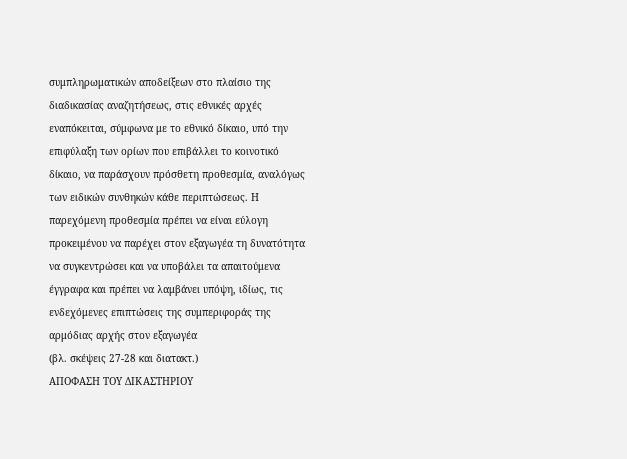συμπληρωματικών αποδείξεων στο πλαίσιο της διαδικασίας αναζητήσεως, στις εθνικές αρχές εναπόκειται, σύμφωνα με το εθνικό δίκαιο, υπό την επιφύλαξη των ορίων που επιβάλλει το κοινοτικό δίκαιο, να παράσχουν πρόσθετη προθεσμία, αναλόγως των ειδικών συνθηκών κάθε περιπτώσεως. Η παρεχόμενη προθεσμία πρέπει να είναι εύλογη προκειμένου να παρέχει στον εξαγωγέα τη δυνατότητα να συγκεντρώσει και να υποβάλει τα απαιτούμενα έγγραφα και πρέπει να λαμβάνει υπόψη, ιδίως, τις ενδεχόμενες επιπτώσεις της συμπεριφοράς της αρμόδιας αρχής στον εξαγωγέα
(βλ. σκέψεις 27-28 και διατακτ.)
ΑΠΟΦΑΣΗ ΤΟΥ ΔΙΚΑΣΤΗΡΙΟΥ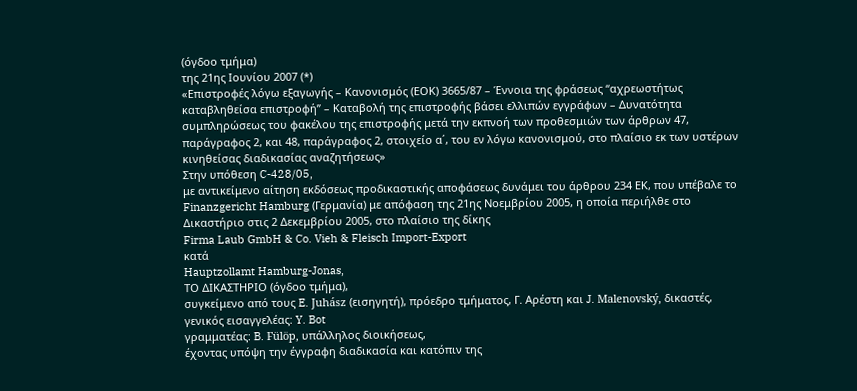(όγδοο τμήμα)
της 21ης Ιουνίου 2007 (*)
«Επιστροφές λόγω εξαγωγής – Κανονισμός (ΕΟΚ) 3665/87 – Έννοια της φράσεως “αχρεωστήτως καταβληθείσα επιστροφή” – Καταβολή της επιστροφής βάσει ελλιπών εγγράφων – Δυνατότητα συμπληρώσεως του φακέλου της επιστροφής μετά την εκπνοή των προθεσμιών των άρθρων 47, παράγραφος 2, και 48, παράγραφος 2, στοιχείο α΄, του εν λόγω κανονισμού, στο πλαίσιο εκ των υστέρων κινηθείσας διαδικασίας αναζητήσεως»
Στην υπόθεση C-428/05,
με αντικείμενο αίτηση εκδόσεως προδικαστικής αποφάσεως δυνάμει του άρθρου 234 ΕΚ, που υπέβαλε το Finanzgericht Hamburg (Γερμανία) με απόφαση της 21ης Νοεμβρίου 2005, η οποία περιήλθε στο Δικαστήριο στις 2 Δεκεμβρίου 2005, στο πλαίσιο της δίκης
Firma Laub GmbH & Co. Vieh & Fleisch Import-Export
κατά
Hauptzollamt Hamburg-Jonas,
ΤΟ ΔΙΚΑΣΤΗΡΙΟ (όγδοο τμήμα),
συγκείμενο από τους E. Juhász (εισηγητή), πρόεδρο τμήματος, Γ. Αρέστη και J. Malenovský, δικαστές,
γενικός εισαγγελέας: Y. Bot
γραμματέας: B. Fülöp, υπάλληλος διοικήσεως,
έχοντας υπόψη την έγγραφη διαδικασία και κατόπιν της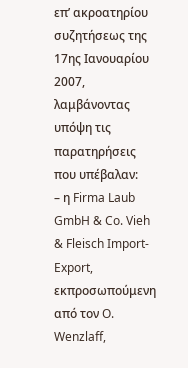επ’ ακροατηρίου συζητήσεως της 17ης Ιανουαρίου 2007,
λαμβάνοντας υπόψη τις παρατηρήσεις που υπέβαλαν:
– η Firma Laub GmbH & Co. Vieh & Fleisch Import-Export, εκπροσωπούμενη από τον O. Wenzlaff,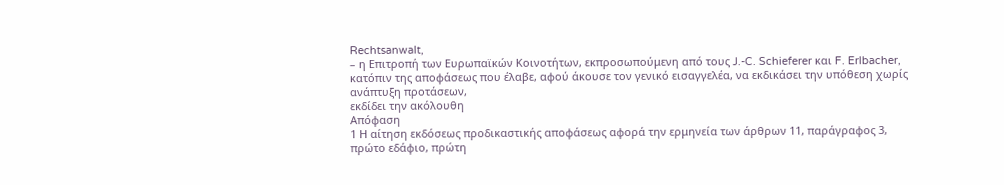Rechtsanwalt,
– η Επιτροπή των Ευρωπαϊκών Κοινοτήτων, εκπροσωπούμενη από τους J.-C. Schieferer και F. Erlbacher,
κατόπιν της αποφάσεως που έλαβε, αφού άκουσε τον γενικό εισαγγελέα, να εκδικάσει την υπόθεση χωρίς ανάπτυξη προτάσεων,
εκδίδει την ακόλουθη
Απόφαση
1 Η αίτηση εκδόσεως προδικαστικής αποφάσεως αφορά την ερμηνεία των άρθρων 11, παράγραφος 3, πρώτο εδάφιο, πρώτη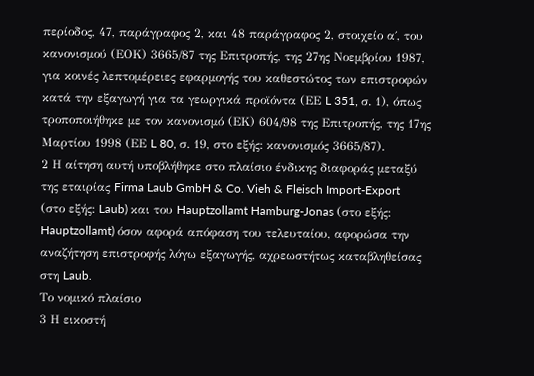περίοδος, 47, παράγραφος 2, και 48 παράγραφος 2, στοιχείο α΄, του κανονισμού (ΕΟΚ) 3665/87 της Επιτροπής, της 27ης Νοεμβρίου 1987, για κοινές λεπτομέρειες εφαρμογής του καθεστώτος των επιστροφών κατά την εξαγωγή για τα γεωργικά προϊόντα (ΕΕ L 351, σ. 1), όπως τροποποιήθηκε με τον κανονισμό (ΕΚ) 604/98 της Επιτροπής, της 17ης Μαρτίου 1998 (ΕΕ L 80, σ. 19, στο εξής: κανονισμός 3665/87).
2 Η αίτηση αυτή υποβλήθηκε στο πλαίσιο ένδικης διαφοράς μεταξύ της εταιρίας Firma Laub GmbH & Co. Vieh & Fleisch Import-Export (στο εξής: Laub) και του Hauptzollamt Hamburg-Jonas (στο εξής: Hauptzollamt) όσον αφορά απόφαση του τελευταίου, αφορώσα την αναζήτηση επιστροφής λόγω εξαγωγής, αχρεωστήτως καταβληθείσας στη Laub.
Το νομικό πλαίσιο
3 Η εικοστή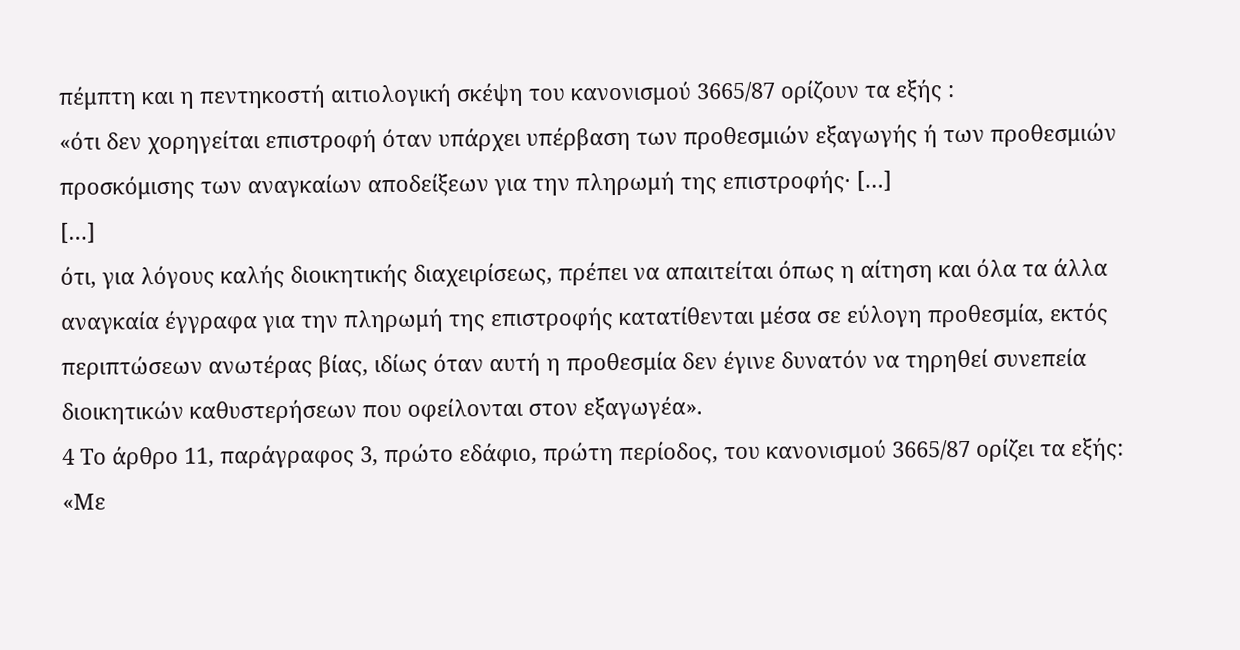πέμπτη και η πεντηκοστή αιτιολογική σκέψη του κανονισμού 3665/87 ορίζουν τα εξής :
«ότι δεν χορηγείται επιστροφή όταν υπάρχει υπέρβαση των προθεσμιών εξαγωγής ή των προθεσμιών προσκόμισης των αναγκαίων αποδείξεων για την πληρωμή της επιστροφής· […]
[…]
ότι, για λόγους καλής διοικητικής διαχειρίσεως, πρέπει να απαιτείται όπως η αίτηση και όλα τα άλλα αναγκαία έγγραφα για την πληρωμή της επιστροφής κατατίθενται μέσα σε εύλογη προθεσμία, εκτός περιπτώσεων ανωτέρας βίας, ιδίως όταν αυτή η προθεσμία δεν έγινε δυνατόν να τηρηθεί συνεπεία διοικητικών καθυστερήσεων που οφείλονται στον εξαγωγέα».
4 Το άρθρο 11, παράγραφος 3, πρώτο εδάφιο, πρώτη περίοδος, του κανονισμού 3665/87 ορίζει τα εξής:
«Με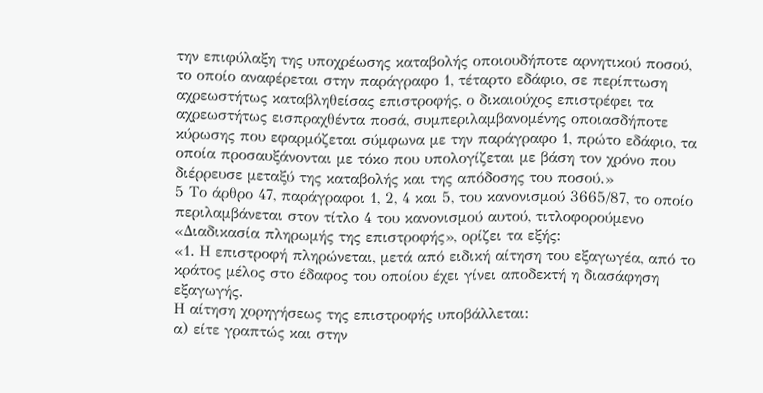την επιφύλαξη της υποχρέωσης καταβολής οποιουδήποτε αρνητικού ποσού, το οποίο αναφέρεται στην παράγραφο 1, τέταρτο εδάφιο, σε περίπτωση αχρεωστήτως καταβληθείσας επιστροφής, ο δικαιούχος επιστρέφει τα αχρεωστήτως εισπραχθέντα ποσά, συμπεριλαμβανομένης οποιασδήποτε κύρωσης που εφαρμόζεται σύμφωνα με την παράγραφο 1, πρώτο εδάφιο, τα οποία προσαυξάνονται με τόκο που υπολογίζεται με βάση τον χρόνο που διέρρευσε μεταξύ της καταβολής και της απόδοσης του ποσού.»
5 Το άρθρο 47, παράγραφοι 1, 2, 4 και 5, του κανονισμού 3665/87, το οποίο περιλαμβάνεται στον τίτλο 4 του κανονισμού αυτού, τιτλοφορούμενο «Διαδικασία πληρωμής της επιστροφής», ορίζει τα εξής:
«1. Η επιστροφή πληρώνεται, μετά από ειδική αίτηση του εξαγωγέα, από το κράτος μέλος στο έδαφος του οποίου έχει γίνει αποδεκτή η διασάφηση εξαγωγής.
Η αίτηση χορηγήσεως της επιστροφής υποβάλλεται:
α) είτε γραπτώς και στην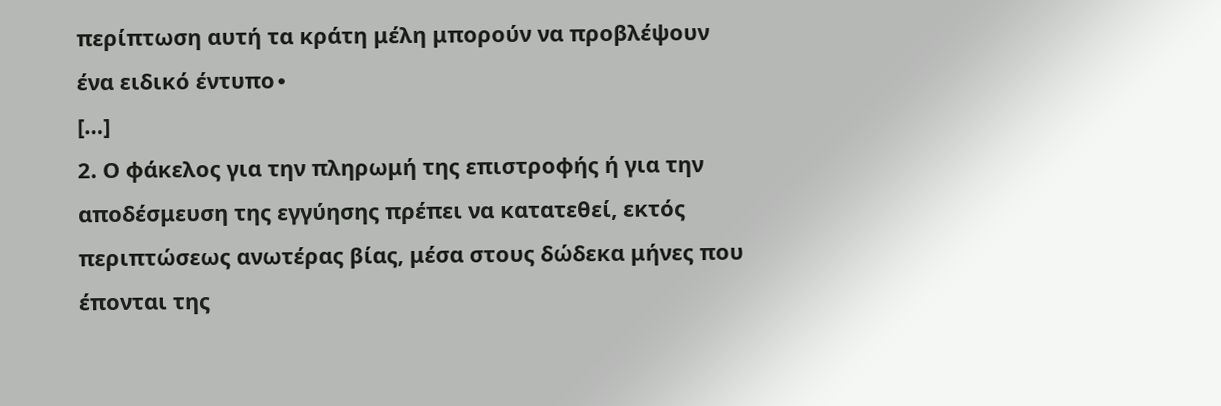περίπτωση αυτή τα κράτη μέλη μπορούν να προβλέψουν ένα ειδικό έντυπο∙
[…]
2. Ο φάκελος για την πληρωμή της επιστροφής ή για την αποδέσμευση της εγγύησης πρέπει να κατατεθεί, εκτός περιπτώσεως ανωτέρας βίας, μέσα στους δώδεκα μήνες που έπονται της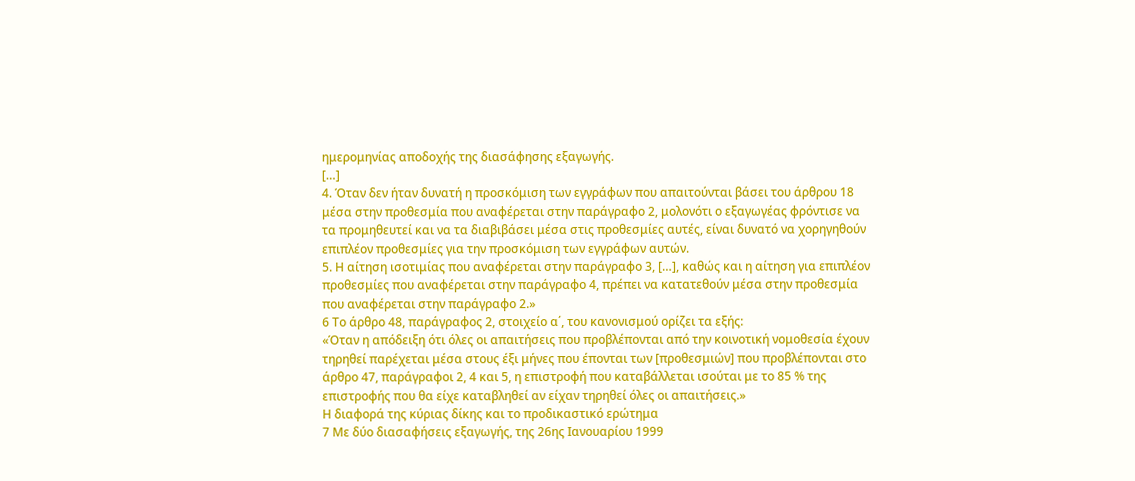ημερομηνίας αποδοχής της διασάφησης εξαγωγής.
[…]
4. Όταν δεν ήταν δυνατή η προσκόμιση των εγγράφων που απαιτούνται βάσει του άρθρου 18 μέσα στην προθεσμία που αναφέρεται στην παράγραφο 2, μολονότι ο εξαγωγέας φρόντισε να τα προμηθευτεί και να τα διαβιβάσει μέσα στις προθεσμίες αυτές, είναι δυνατό να χορηγηθούν επιπλέον προθεσμίες για την προσκόμιση των εγγράφων αυτών.
5. Η αίτηση ισοτιμίας που αναφέρεται στην παράγραφο 3, […], καθώς και η αίτηση για επιπλέον προθεσμίες που αναφέρεται στην παράγραφο 4, πρέπει να κατατεθούν μέσα στην προθεσμία που αναφέρεται στην παράγραφο 2.»
6 Το άρθρο 48, παράγραφος 2, στοιχείο α΄, του κανονισμού ορίζει τα εξής:
«Όταν η απόδειξη ότι όλες οι απαιτήσεις που προβλέπονται από την κοινοτική νομοθεσία έχουν τηρηθεί παρέχεται μέσα στους έξι μήνες που έπονται των [προθεσμιών] που προβλέπονται στο άρθρο 47, παράγραφοι 2, 4 και 5, η επιστροφή που καταβάλλεται ισούται με το 85 % της επιστροφής που θα είχε καταβληθεί αν είχαν τηρηθεί όλες οι απαιτήσεις.»
Η διαφορά της κύριας δίκης και το προδικαστικό ερώτημα
7 Με δύο διασαφήσεις εξαγωγής, της 26ης Ιανουαρίου 1999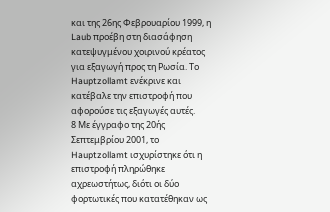και της 26ης Φεβρουαρίου 1999, η Laub προέβη στη διασάφηση κατεψυγμένου χοιρινού κρέατος για εξαγωγή προς τη Ρωσία. Το Hauptzollamt ενέκρινε και κατέβαλε την επιστροφή που αφορούσε τις εξαγωγές αυτές.
8 Με έγγραφο της 20ής Σεπτεμβρίου 2001, το Hauptzollamt ισχυρίστηκε ότι η επιστροφή πληρώθηκε αχρεωστήτως, διότι οι δύο φορτωτικές που κατατέθηκαν ως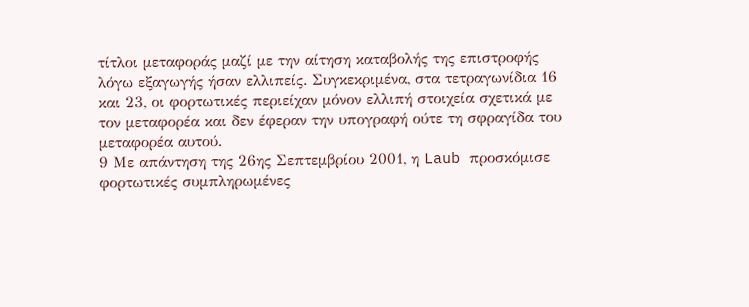τίτλοι μεταφοράς μαζί με την αίτηση καταβολής της επιστροφής λόγω εξαγωγής ήσαν ελλιπείς. Συγκεκριμένα, στα τετραγωνίδια 16 και 23, οι φορτωτικές περιείχαν μόνον ελλιπή στοιχεία σχετικά με τον μεταφορέα και δεν έφεραν την υπογραφή ούτε τη σφραγίδα του μεταφορέα αυτού.
9 Με απάντηση της 26ης Σεπτεμβρίου 2001, η Laub προσκόμισε φορτωτικές συμπληρωμένες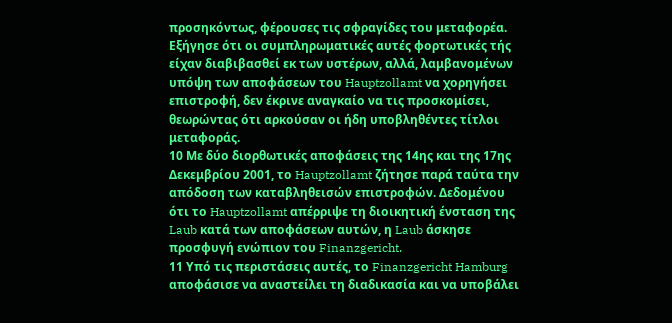προσηκόντως, φέρουσες τις σφραγίδες του μεταφορέα. Εξήγησε ότι οι συμπληρωματικές αυτές φορτωτικές τής είχαν διαβιβασθεί εκ των υστέρων, αλλά, λαμβανομένων υπόψη των αποφάσεων του Hauptzollamt να χορηγήσει επιστροφή, δεν έκρινε αναγκαίο να τις προσκομίσει, θεωρώντας ότι αρκούσαν οι ήδη υποβληθέντες τίτλοι μεταφοράς.
10 Με δύο διορθωτικές αποφάσεις της 14ης και της 17ης Δεκεμβρίου 2001, το Hauptzollamt ζήτησε παρά ταύτα την απόδοση των καταβληθεισών επιστροφών. Δεδομένου ότι το Hauptzollamt απέρριψε τη διοικητική ένσταση της Laub κατά των αποφάσεων αυτών, η Laub άσκησε προσφυγή ενώπιον του Finanzgericht.
11 Υπό τις περιστάσεις αυτές, το Finanzgericht Hamburg αποφάσισε να αναστείλει τη διαδικασία και να υποβάλει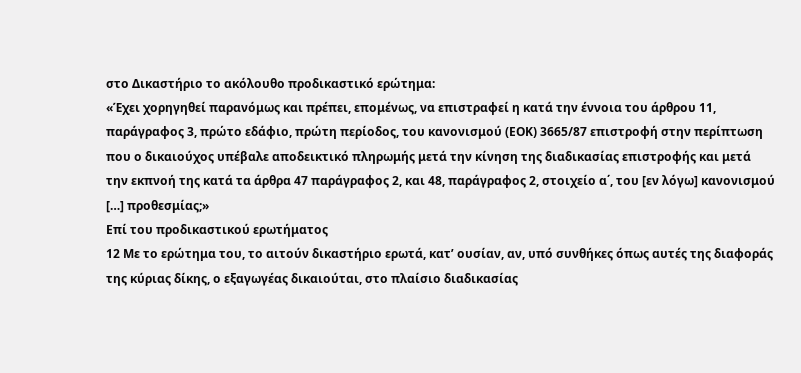στο Δικαστήριο το ακόλουθο προδικαστικό ερώτημα:
«Έχει χορηγηθεί παρανόμως και πρέπει, επομένως, να επιστραφεί η κατά την έννοια του άρθρου 11, παράγραφος 3, πρώτο εδάφιο, πρώτη περίοδος, του κανονισμού (ΕΟΚ) 3665/87 επιστροφή στην περίπτωση που ο δικαιούχος υπέβαλε αποδεικτικό πληρωμής μετά την κίνηση της διαδικασίας επιστροφής και μετά την εκπνοή της κατά τα άρθρα 47 παράγραφος 2, και 48, παράγραφος 2, στοιχείο α΄, του [εν λόγω] κανονισμού […] προθεσμίας;»
Επί του προδικαστικού ερωτήματος
12 Με το ερώτημα του, το αιτούν δικαστήριο ερωτά, κατ’ ουσίαν, αν, υπό συνθήκες όπως αυτές της διαφοράς της κύριας δίκης, ο εξαγωγέας δικαιούται, στο πλαίσιο διαδικασίας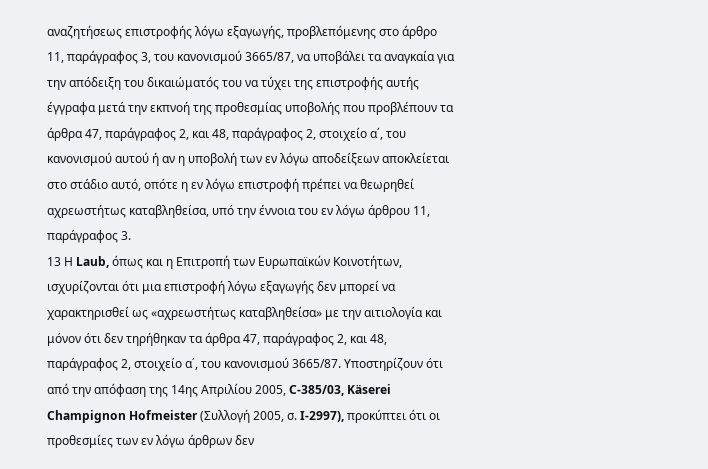αναζητήσεως επιστροφής λόγω εξαγωγής, προβλεπόμενης στο άρθρο 11, παράγραφος 3, του κανονισμού 3665/87, να υποβάλει τα αναγκαία για την απόδειξη του δικαιώματός του να τύχει της επιστροφής αυτής έγγραφα μετά την εκπνοή της προθεσμίας υποβολής που προβλέπουν τα άρθρα 47, παράγραφος 2, και 48, παράγραφος 2, στοιχείο α΄, του κανονισμού αυτού ή αν η υποβολή των εν λόγω αποδείξεων αποκλείεται στο στάδιο αυτό, οπότε η εν λόγω επιστροφή πρέπει να θεωρηθεί αχρεωστήτως καταβληθείσα, υπό την έννοια του εν λόγω άρθρου 11, παράγραφος 3.
13 Η Laub, όπως και η Επιτροπή των Ευρωπαϊκών Κοινοτήτων, ισχυρίζονται ότι μια επιστροφή λόγω εξαγωγής δεν μπορεί να χαρακτηρισθεί ως «αχρεωστήτως καταβληθείσα» με την αιτιολογία και μόνον ότι δεν τηρήθηκαν τα άρθρα 47, παράγραφος 2, και 48, παράγραφος 2, στοιχείο α΄, του κανονισμού 3665/87. Υποστηρίζουν ότι από την απόφαση της 14ης Απριλίου 2005, C-385/03, Käserei Champignon Hofmeister (Συλλογή 2005, σ. I-2997), προκύπτει ότι οι προθεσμίες των εν λόγω άρθρων δεν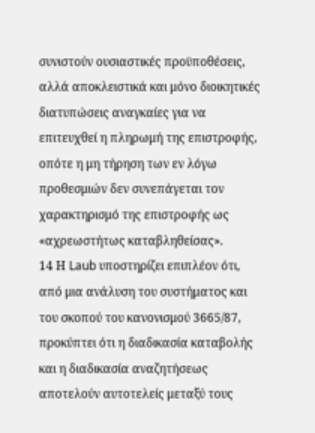συνιστούν ουσιαστικές προϋποθέσεις, αλλά αποκλειστικά και μόνο διοικητικές διατυπώσεις αναγκαίες για να επιτευχθεί η πληρωμή της επιστροφής, οπότε η μη τήρηση των εν λόγω προθεσμιών δεν συνεπάγεται τον χαρακτηρισμό της επιστροφής ως «αχρεωστήτως καταβληθείσας».
14 Η Laub υποστηρίζει επιπλέον ότι, από μια ανάλυση του συστήματος και του σκοπού του κανονισμού 3665/87, προκύπτει ότι η διαδικασία καταβολής και η διαδικασία αναζητήσεως αποτελούν αυτοτελείς μεταξύ τους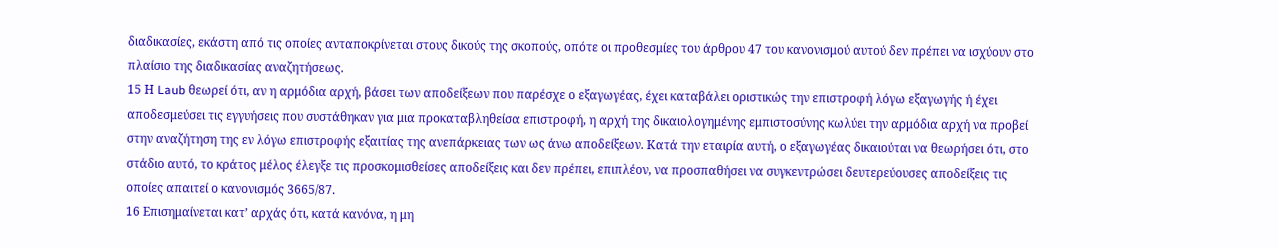διαδικασίες, εκάστη από τις οποίες ανταποκρίνεται στους δικούς της σκοπούς, οπότε οι προθεσμίες του άρθρου 47 του κανονισμού αυτού δεν πρέπει να ισχύουν στο πλαίσιο της διαδικασίας αναζητήσεως.
15 Η Laub θεωρεί ότι, αν η αρμόδια αρχή, βάσει των αποδείξεων που παρέσχε ο εξαγωγέας, έχει καταβάλει οριστικώς την επιστροφή λόγω εξαγωγής ή έχει αποδεσμεύσει τις εγγυήσεις που συστάθηκαν για μια προκαταβληθείσα επιστροφή, η αρχή της δικαιολογημένης εμπιστοσύνης κωλύει την αρμόδια αρχή να προβεί στην αναζήτηση της εν λόγω επιστροφής εξαιτίας της ανεπάρκειας των ως άνω αποδείξεων. Κατά την εταιρία αυτή, ο εξαγωγέας δικαιούται να θεωρήσει ότι, στο στάδιο αυτό, το κράτος μέλος έλεγξε τις προσκομισθείσες αποδείξεις και δεν πρέπει, επιπλέον, να προσπαθήσει να συγκεντρώσει δευτερεύουσες αποδείξεις τις οποίες απαιτεί ο κανονισμός 3665/87.
16 Επισημαίνεται κατ’ αρχάς ότι, κατά κανόνα, η μη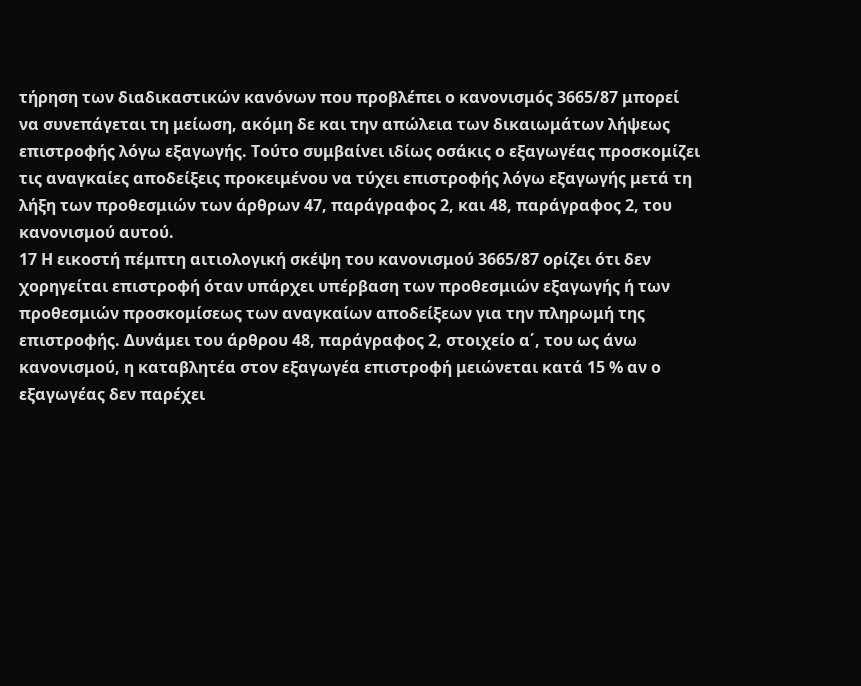τήρηση των διαδικαστικών κανόνων που προβλέπει ο κανονισμός 3665/87 μπορεί να συνεπάγεται τη μείωση, ακόμη δε και την απώλεια των δικαιωμάτων λήψεως επιστροφής λόγω εξαγωγής. Τούτο συμβαίνει ιδίως οσάκις ο εξαγωγέας προσκομίζει τις αναγκαίες αποδείξεις προκειμένου να τύχει επιστροφής λόγω εξαγωγής μετά τη λήξη των προθεσμιών των άρθρων 47, παράγραφος 2, και 48, παράγραφος 2, του κανονισμού αυτού.
17 Η εικοστή πέμπτη αιτιολογική σκέψη του κανονισμού 3665/87 ορίζει ότι δεν χορηγείται επιστροφή όταν υπάρχει υπέρβαση των προθεσμιών εξαγωγής ή των προθεσμιών προσκομίσεως των αναγκαίων αποδείξεων για την πληρωμή της επιστροφής. Δυνάμει του άρθρου 48, παράγραφος 2, στοιχείο α΄, του ως άνω κανονισμού, η καταβλητέα στον εξαγωγέα επιστροφή μειώνεται κατά 15 % αν ο εξαγωγέας δεν παρέχει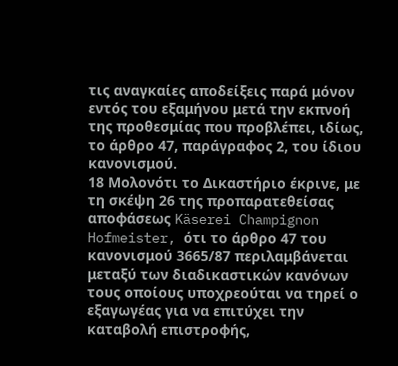τις αναγκαίες αποδείξεις παρά μόνον εντός του εξαμήνου μετά την εκπνοή της προθεσμίας που προβλέπει, ιδίως, το άρθρο 47, παράγραφος 2, του ίδιου κανονισμού.
18 Μολονότι το Δικαστήριο έκρινε, με τη σκέψη 26 της προπαρατεθείσας αποφάσεως Käserei Champignon Hofmeister, ότι το άρθρο 47 του κανονισμού 3665/87 περιλαμβάνεται μεταξύ των διαδικαστικών κανόνων τους οποίους υποχρεούται να τηρεί ο εξαγωγέας για να επιτύχει την καταβολή επιστροφής,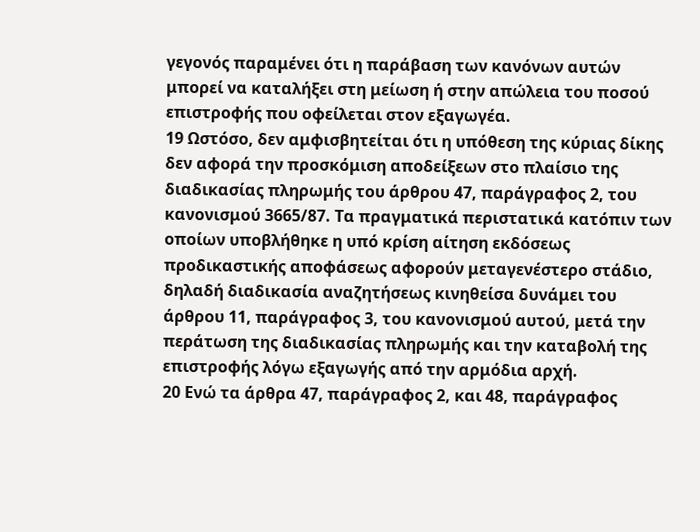γεγονός παραμένει ότι η παράβαση των κανόνων αυτών μπορεί να καταλήξει στη μείωση ή στην απώλεια του ποσού επιστροφής που οφείλεται στον εξαγωγέα.
19 Ωστόσο, δεν αμφισβητείται ότι η υπόθεση της κύριας δίκης δεν αφορά την προσκόμιση αποδείξεων στο πλαίσιο της διαδικασίας πληρωμής του άρθρου 47, παράγραφος 2, του κανονισμού 3665/87. Τα πραγματικά περιστατικά κατόπιν των οποίων υποβλήθηκε η υπό κρίση αίτηση εκδόσεως προδικαστικής αποφάσεως αφορούν μεταγενέστερο στάδιο, δηλαδή διαδικασία αναζητήσεως κινηθείσα δυνάμει του άρθρου 11, παράγραφος 3, του κανονισμού αυτού, μετά την περάτωση της διαδικασίας πληρωμής και την καταβολή της επιστροφής λόγω εξαγωγής από την αρμόδια αρχή.
20 Ενώ τα άρθρα 47, παράγραφος 2, και 48, παράγραφος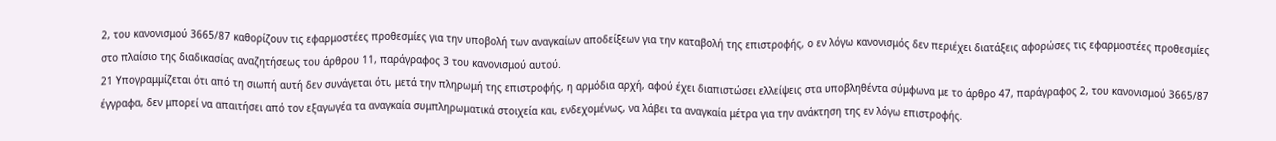2, του κανονισμού 3665/87 καθορίζουν τις εφαρμοστέες προθεσμίες για την υποβολή των αναγκαίων αποδείξεων για την καταβολή της επιστροφής, ο εν λόγω κανονισμός δεν περιέχει διατάξεις αφορώσες τις εφαρμοστέες προθεσμίες στο πλαίσιο της διαδικασίας αναζητήσεως του άρθρου 11, παράγραφος 3 του κανονισμού αυτού.
21 Υπογραμμίζεται ότι από τη σιωπή αυτή δεν συνάγεται ότι, μετά την πληρωμή της επιστροφής, η αρμόδια αρχή, αφού έχει διαπιστώσει ελλείψεις στα υποβληθέντα σύμφωνα με το άρθρο 47, παράγραφος 2, του κανονισμού 3665/87 έγγραφα, δεν μπορεί να απαιτήσει από τον εξαγωγέα τα αναγκαία συμπληρωματικά στοιχεία και, ενδεχομένως, να λάβει τα αναγκαία μέτρα για την ανάκτηση της εν λόγω επιστροφής.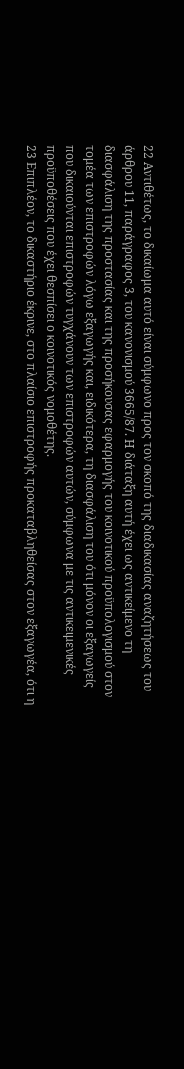22 Αντιθέτως, το δικαίωμα αυτό είναι σύμφωνο προς τον σκοπό της διαδικασίας αναζητήσεως του άρθρου 11, παράγραφος 3, του κανονισμού 3665/87. Η διάταξη αυτή έχει ως αντικείμενο τη διασφάλιση της προστασίας και της προσήκουσας εφαρμογής του κοινοτικού προϋπολογισμού στον τομέα των επιστροφών λόγω εξαγωγής και, ειδικότερα, τη διασφάλιση του ότι μόνον οι εξαγωγείς που δικαιούνται επιστροφών τυγχάνουν των επιστροφών αυτών, σύμφωνα με τις αντικειμενικές προϋποθέσεις που έχει θεσπίσει ο κοινοτικός νομοθέτης.
23 Επιπλέον, το δικαστήριο έκρινε, στο πλαίσιο επιστροφής προκαταβληθείσας στον εξαγωγέα, ότι η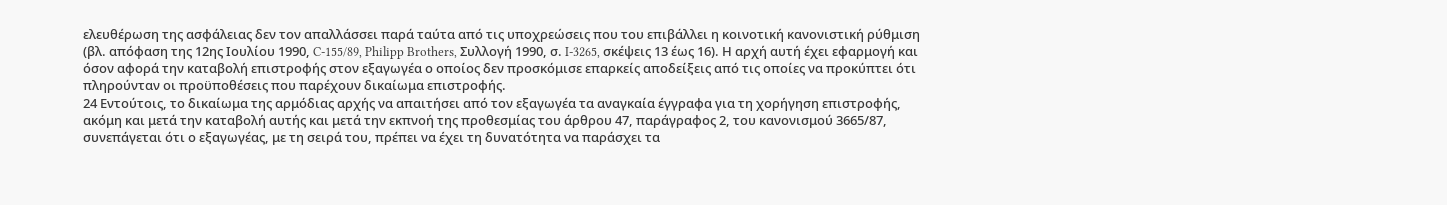ελευθέρωση της ασφάλειας δεν τον απαλλάσσει παρά ταύτα από τις υποχρεώσεις που του επιβάλλει η κοινοτική κανονιστική ρύθμιση (βλ. απόφαση της 12ης Ιουλίου 1990, C-155/89, Philipp Brothers, Συλλογή 1990, σ. I-3265, σκέψεις 13 έως 16). Η αρχή αυτή έχει εφαρμογή και όσον αφορά την καταβολή επιστροφής στον εξαγωγέα ο οποίος δεν προσκόμισε επαρκείς αποδείξεις από τις οποίες να προκύπτει ότι πληρούνταν οι προϋποθέσεις που παρέχουν δικαίωμα επιστροφής.
24 Εντούτοις, το δικαίωμα της αρμόδιας αρχής να απαιτήσει από τον εξαγωγέα τα αναγκαία έγγραφα για τη χορήγηση επιστροφής, ακόμη και μετά την καταβολή αυτής και μετά την εκπνοή της προθεσμίας του άρθρου 47, παράγραφος 2, του κανονισμού 3665/87, συνεπάγεται ότι ο εξαγωγέας, με τη σειρά του, πρέπει να έχει τη δυνατότητα να παράσχει τα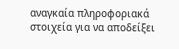αναγκαία πληροφοριακά στοιχεία για να αποδείξει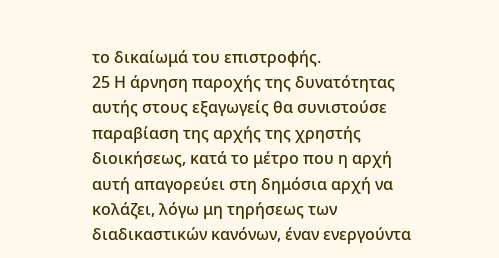το δικαίωμά του επιστροφής.
25 Η άρνηση παροχής της δυνατότητας αυτής στους εξαγωγείς θα συνιστούσε παραβίαση της αρχής της χρηστής διοικήσεως, κατά το μέτρο που η αρχή αυτή απαγορεύει στη δημόσια αρχή να κολάζει, λόγω μη τηρήσεως των διαδικαστικών κανόνων, έναν ενεργούντα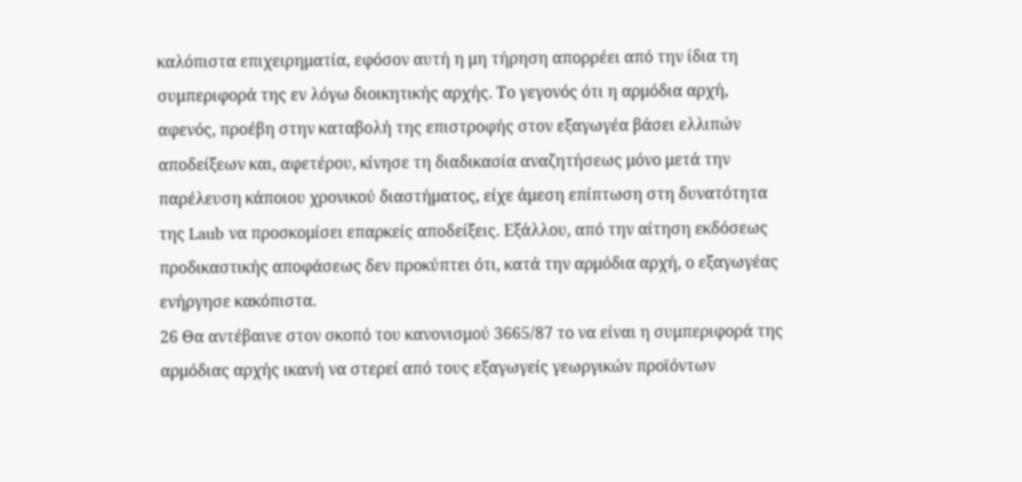καλόπιστα επιχειρηματία, εφόσον αυτή η μη τήρηση απορρέει από την ίδια τη συμπεριφορά της εν λόγω διοικητικής αρχής. Το γεγονός ότι η αρμόδια αρχή, αφενός, προέβη στην καταβολή της επιστροφής στον εξαγωγέα βάσει ελλιπών αποδείξεων και, αφετέρου, κίνησε τη διαδικασία αναζητήσεως μόνο μετά την παρέλευση κάποιου χρονικού διαστήματος, είχε άμεση επίπτωση στη δυνατότητα της Laub να προσκομίσει επαρκείς αποδείξεις. Εξάλλου, από την αίτηση εκδόσεως προδικαστικής αποφάσεως δεν προκύπτει ότι, κατά την αρμόδια αρχή, ο εξαγωγέας ενήργησε κακόπιστα.
26 Θα αντέβαινε στον σκοπό του κανονισμού 3665/87 το να είναι η συμπεριφορά της αρμόδιας αρχής ικανή να στερεί από τους εξαγωγείς γεωργικών προϊόντων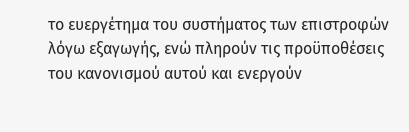το ευεργέτημα του συστήματος των επιστροφών λόγω εξαγωγής, ενώ πληρούν τις προϋποθέσεις του κανονισμού αυτού και ενεργούν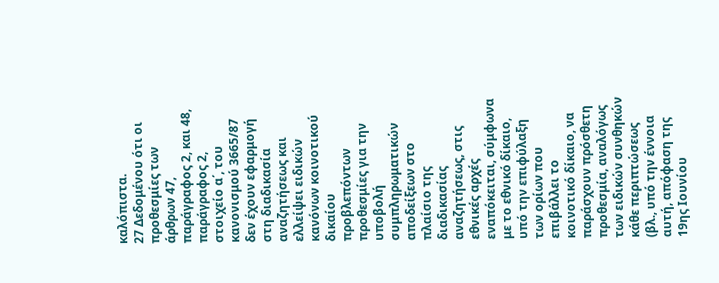καλόπιστα.
27 Δεδομένου ότι οι προθεσμίες των άρθρων 47, παράγραφος 2, και 48, παράγραφος 2, στοιχείο α΄, του κανονισμού 3665/87 δεν έχουν εφαρμογή στη διαδικασία αναζητήσεως και ελλείψει ειδικών κανόνων κοινοτικού δικαίου προβλεπόντων προθεσμίες για την υποβολή συμπληρωματικών αποδείξεων στο πλαίσιο της διαδικασίας αναζητήσεως, στις εθνικές αρχές εναπόκειται, σύμφωνα με το εθνικό δίκαιο, υπό την επιφύλαξη των ορίων που επιβάλλει το κοινοτικό δίκαιο, να παράσχουν πρόσθετη προθεσμία, αναλόγως των ειδικών συνθηκών κάθε περιπτώσεως (βλ., υπό την έννοια αυτή, απόφαση της 19ης Ιουνίου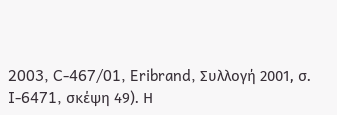2003, C-467/01, Eribrand, Συλλογή 2001, σ. I-6471, σκέψη 49). Η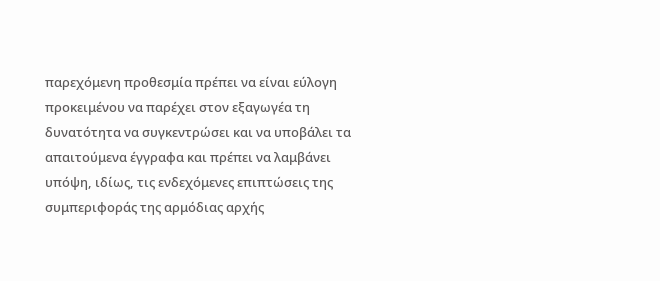παρεχόμενη προθεσμία πρέπει να είναι εύλογη προκειμένου να παρέχει στον εξαγωγέα τη δυνατότητα να συγκεντρώσει και να υποβάλει τα απαιτούμενα έγγραφα και πρέπει να λαμβάνει υπόψη, ιδίως, τις ενδεχόμενες επιπτώσεις της συμπεριφοράς της αρμόδιας αρχής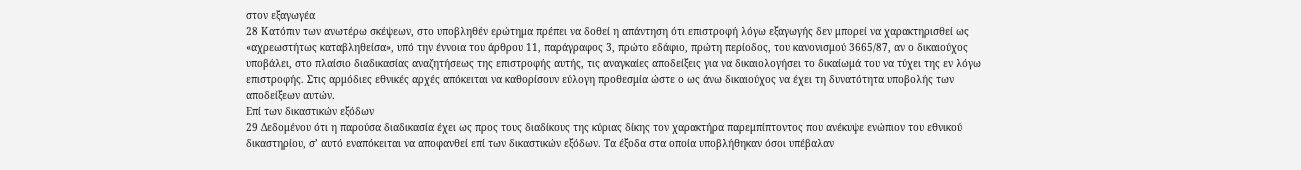στον εξαγωγέα
28 Κατόπιν των ανωτέρω σκέψεων, στο υποβληθέν ερώτημα πρέπει να δοθεί η απάντηση ότι επιστροφή λόγω εξαγωγής δεν μπορεί να χαρακτηρισθεί ως «αχρεωστήτως καταβληθείσα», υπό την έννοια του άρθρου 11, παράγραφος 3, πρώτο εδάφιο, πρώτη περίοδος, του κανονισμού 3665/87, αν ο δικαιούχος υποβάλει, στο πλαίσιο διαδικασίας αναζητήσεως της επιστροφής αυτής, τις αναγκαίες αποδείξεις για να δικαιολογήσει το δικαίωμά του να τύχει της εν λόγω επιστροφής. Στις αρμόδιες εθνικές αρχές απόκειται να καθορίσουν εύλογη προθεσμία ώστε ο ως άνω δικαιούχος να έχει τη δυνατότητα υποβολής των αποδείξεων αυτών.
Επί των δικαστικών εξόδων
29 Δεδομένου ότι η παρούσα διαδικασία έχει ως προς τους διαδίκους της κύριας δίκης τον χαρακτήρα παρεμπίπτοντος που ανέκυψε ενώπιον του εθνικού δικαστηρίου, σ’ αυτό εναπόκειται να αποφανθεί επί των δικαστικών εξόδων. Τα έξοδα στα οποία υποβλήθηκαν όσοι υπέβαλαν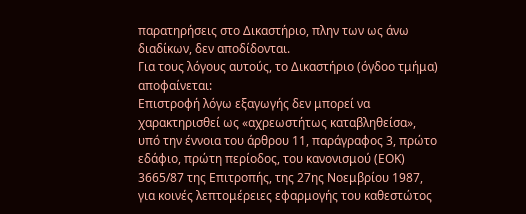παρατηρήσεις στο Δικαστήριο, πλην των ως άνω διαδίκων, δεν αποδίδονται.
Για τους λόγους αυτούς, το Δικαστήριο (όγδοο τμήμα) αποφαίνεται:
Επιστροφή λόγω εξαγωγής δεν μπορεί να χαρακτηρισθεί ως «αχρεωστήτως καταβληθείσα», υπό την έννοια του άρθρου 11, παράγραφος 3, πρώτο εδάφιο, πρώτη περίοδος, του κανονισμού (ΕΟΚ) 3665/87 της Επιτροπής, της 27ης Νοεμβρίου 1987, για κοινές λεπτομέρειες εφαρμογής του καθεστώτος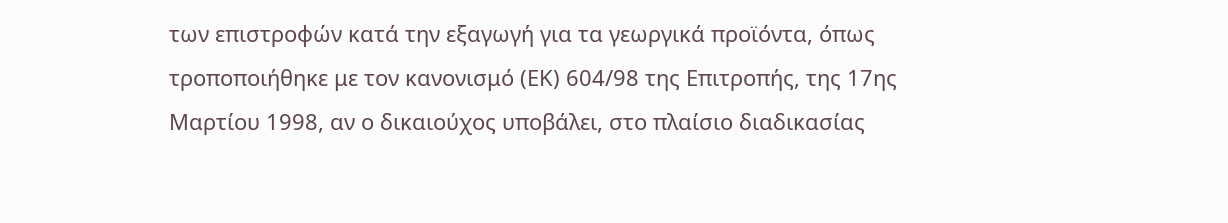των επιστροφών κατά την εξαγωγή για τα γεωργικά προϊόντα, όπως τροποποιήθηκε με τον κανονισμό (ΕΚ) 604/98 της Επιτροπής, της 17ης Μαρτίου 1998, αν ο δικαιούχος υποβάλει, στο πλαίσιο διαδικασίας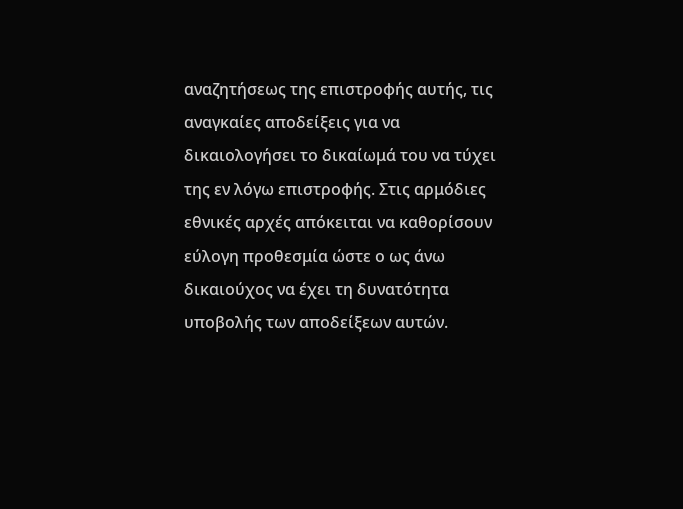αναζητήσεως της επιστροφής αυτής, τις αναγκαίες αποδείξεις για να δικαιολογήσει το δικαίωμά του να τύχει της εν λόγω επιστροφής. Στις αρμόδιες εθνικές αρχές απόκειται να καθορίσουν εύλογη προθεσμία ώστε ο ως άνω δικαιούχος να έχει τη δυνατότητα υποβολής των αποδείξεων αυτών.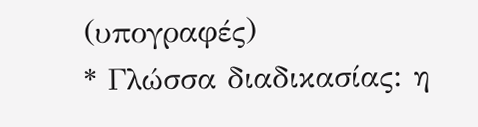(υπογραφές)
* Γλώσσα διαδικασίας: η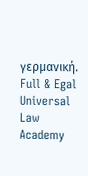γερμανική.
Full & Egal Universal Law Academy